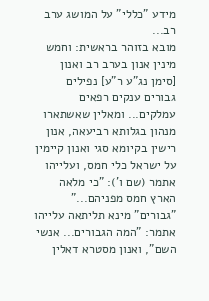מידע "כללי" על המושג ערב רב...
מובא בזוהר בראשית: וחמש מינין אנון בערב רב ואנון [סימן נג"ע ר"ע] נפילים גבורים ענקים רפאים
עמלקים... ומאלין שאשתארו מנהון בגלותא רביעאה, אנון רישין בקיומא סגי ואנון קיימין על ישראל כלי חמס, ועלייהו אתמר (שם ו'): "כי מלאה הארץ חמס מפניהם..." "גבורים" מינא תליתאה עלייהו אתמר: "המה הגבורים... אנשי השם", ואנון מסטרא דאלין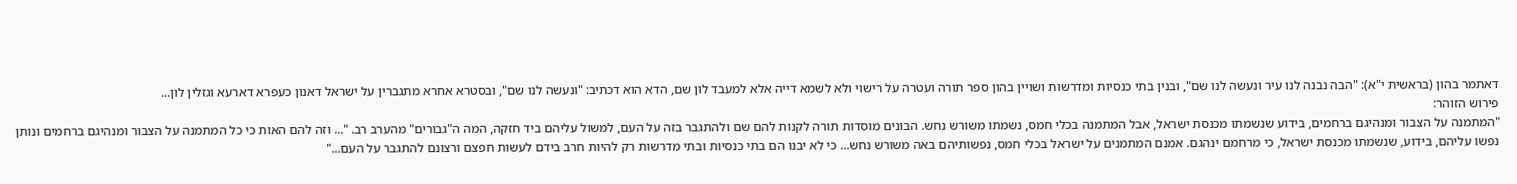דאתמר בהון (בראשית י"א): "הבה נבנה לנו עיר ונעשה לנו שם", ובנין בתי כנסיות ומדרשות ושויין בהון ספר תורה ועטרה על רישוי ולא לשמא דייה אלא למעבד לון שם, הדא הוא דכתיב: "ונעשה לנו שם", ובסטרא אחרא מתגברין על ישראל דאנון כעפרא דארעא וגזלין לון...
פירוש הזוהר:
"המתמנה על הצבור ומנהיגם ברחמים, בידוע שנשמתו מכנסת ישראל, אבל המתמנה בכלי חמס, נשמתו משורש נחש. הבונים מוסדות תורה לקנות להם שם ולהתגבר בזה על העם, למשול עליהם ביד חזקה, המה ה"גבורים" מהערב רב. "... וזה להם האות כי כל המתמנה על הצבור ומנהיגם ברחמים ונותן נפשו עליהם, בידוע, שנשמתו מכנסת ישראל, כי מרחמם ינהגם. אמנם המתמנים על ישראל בכלי חמס, נפשותיהם באה משורש נחש... כי לא יבנו הם בתי כנסיות ובתי מדרשות רק להיות חרב בידם לעשות חפצם ורצונם להתגבר על העם..."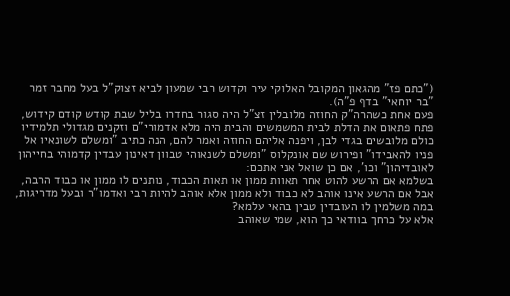("כתם פז" מהגאון המקובל האלוקי עיר וקדוש רבי שמעון לביא זצוק"ל בעל מחבר זמר "בר יוחאי" בדף פ"ה).
פעם אחת כשהרה"ק החוזה מלובלין זצ"ל היה סגור בחדרו בליל שבת קודש קודם קידוש, פתח פתאום את הדלת לבית המשמשים והבית היה מלא אדמורי"ם וזקנים מגדולי תלמידיו כולם מלובשים בגדי לבן, ויפנה אליהם החוזה ואמר להם, הנה כתיב "ומשלם לשונאיו אל פניו להאבידו" ופירוש שם אונקלוס "ומשלם לשנאוהי טבוון דאינון עבדין קדמוהי בחייהון לאובדיהון" וכו', אם כן שואל אני אתכם:
בשלמא אם הרשע להוט אחר תאוות ממון או תאות הכבוד, נותנים לו ממון או כבוד הרבה, אבל אם הרשע אינו אוהב לא כבוד ולא ממון אלא אוהב להיות רבי ואדמו"ר ובעל מדריגות, במה משלמין לו העובדין טבין בהאי עלמא?
אלא על כרחך בוודאי כך הוא, שמי שאוהב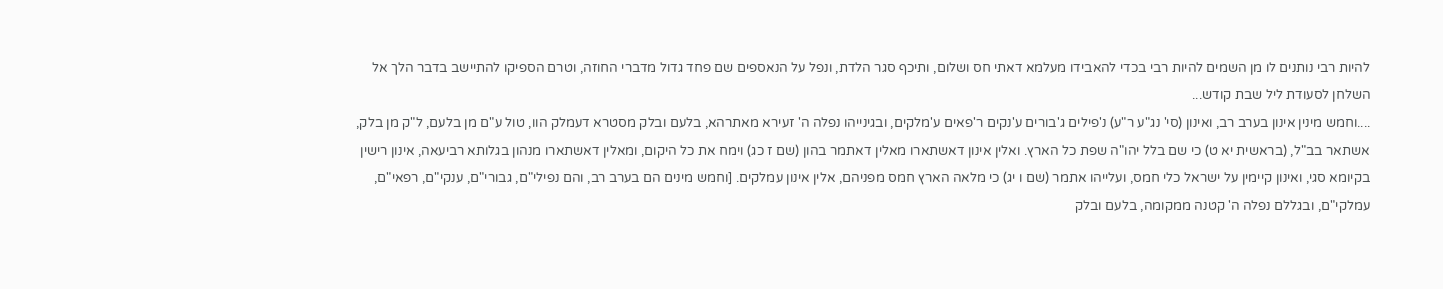להיות רבי נותנים לו מן השמים להיות רבי בכדי להאבידו מעלמא דאתי חס ושלום, ותיכף סגר הלדת, ונפל על הנאספים שם פחד גדול מדברי החוזה, וטרם הספיקו להתיישב בדבר הלך אל השלחן לסעודת ליל שבת קודש...
....וחמש מינין אינון בערב רב, ואינון (סי' נג"ע ר"ע) נ'פילים ג'בורים ע'נקים ר'פאים ע'מלקים, ובגינייהו נפלה ה' זעירא מאתרהא, בלעם ובלק מסטרא דעמלק הוו, טול ע"ם מן בלעם, ל"ק מן בלק, אשתאר בב"ל, (בראשית יא ט) כי שם בלל יהו"ה שפת כל הארץ. ואלין אינון דאשתארו מאלין דאתמר בהון (שם ז כג) וימח את כל היקום, ומאלין דאשתארו מנהון בגלותא רביעאה, אינון רישין בקיומא סגי, ואינון קיימין על ישראל כלי חמס, ועלייהו אתמר (שם ו יג) כי מלאה הארץ חמס מפניהם, אלין אינון עמלקים. [וחמש מינים הם בערב רב, והם נפילי"ם, גבורי"ם, ענקי"ם, רפאי"ם, עמלקי"ם, ובגללם נפלה ה' קטנה ממקומה, בלעם ובלק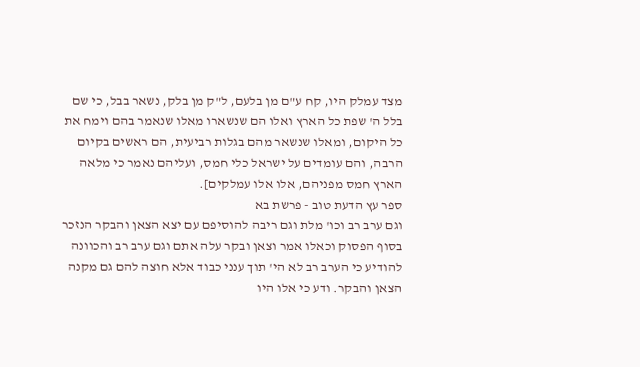מצד עמלק היו, קח ע"ם מן בלעם, ל"ק מן בלק, נשאר בבל, כי שם בלל ה' שפת כל הארץ ואלו הם שנשארו מאלו שנאמר בהם וימח את כל היקום, ומאלו שנשאר מהם בגלות רביעית, הם ראשים בקיום הרבה, והם עומדים על ישראל כלי חמס, ועליהם נאמר כי מלאה הארץ חמס מפניהם, אלו אלו עמלקים].
ספר עץ הדעת טוב - פרשת בא
וגם ערב רב וכו' מלת וגם ריבה להוסיפם עם יצא הצאן והבקר הנזכר בסוף הפסוק וכאלו אמר וצאן ובקר עלה אתם וגם ערב רב והכוונה להודיע כי הערב רב לא הי' תוך ענני כבוד אלא חוצה להם גם מקנה הצאן והבקר. ודע כי אלו היו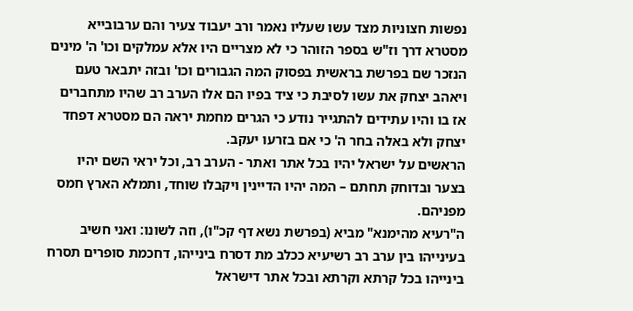נפשות חצוניות מצד עשו שעליו נאמר ורב יעבוד צעיר והם ערבובייא מסטרא דרך וז"ש בספר הזוהר כי לא מצריים היו אלא עמלקים וכו' ה' מינים הנזכר שם בפרשת בראשית בפסוק המה הגבורים וכו' ובזה יתבאר טעם ויאהב יצחק את עשו לסיבת כי ציד בפיו הם אלו הערב רב שהיו מתחברים אז בו והיו עתידים להתגייר נודע כי הגרים מחמת יראה הם מסטרא דפחד יצחק ולא באלה בחר ה' כי אם בזרעו יעקב.
הראשים על ישראל יהיו בכל אתר ואתר - הערב רב, וכל יראי השם יהיו בצער ובדוחק תחתם – המה יהיו הדיינין ויקבלו שוחד, ותמלא הארץ חמס מפניהם.
ה"רעיא מהימנא" מביא (בפרשת נשא דף קכ"ו), וזה לשונו: ואני חשיב בעינייהו בין ערב רב רשיעיא ככלב מת דסרח בינייהו, דחכמת סופרים תסרח בינייהו בכל קרתא וקרתא ובכל אתר דישראל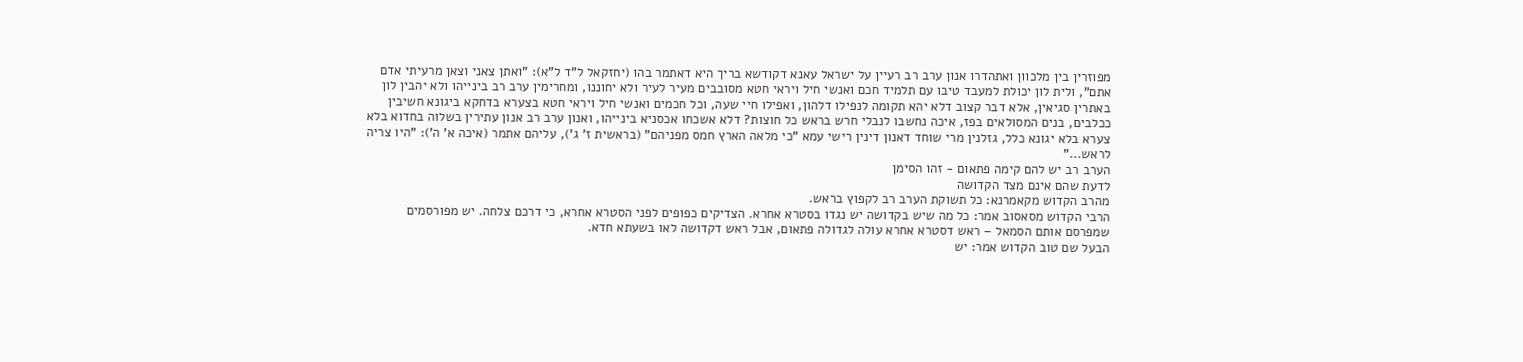מפוזרין בין מלכוון ואתהדרו אנון ערב רב רעיין על ישראל עאנא דקודשא בריך היא דאתמר בהו (יחזקאל ל"ד ל"א): "ואתן צאני וצאן מרעיתי אדם אתם", ולית לון יכולת למעבד טיבו עם תלמיד חכם ואנשי חיל ויראי חטא מסובבים מעיר לעיר ולא יחוננו, ומחרימין ערב רב בינייהו ולא יהבין לון באתרין סגיאין, אלא דבר קצוב דלא יהא תקומה לנפילו דלהון, ואפילו חיי שעה, וכל חכמים ואנשי חיל ויראי חטא בצערא בדחקא ביגונא חשיבין ככלבים, בנים המסולאים בפז, איכה נחשבו לנבלי חרש בראש כל חוצות? דלא אשכחו אכסניא בינייהו, ואנון ערב רב אנון עתירין בשלוה בחדוא בלא צערא בלא יגונא כלל, גזלנין מרי שוחד דאנון דינין רישי עמא "כי מלאה הארץ חמס מפניהם" (בראשית ז' ג'), עליהם אתמר (איכה א' ה'): "היו צריה לראש..."
הערב רב יש להם קימה פתאום - זהו הסימן
לדעת שהם אינם מצד הקדושה
מהרב הקדוש מקאמרנא: כל תשוקת הערב רב לקפוץ בראש.
הרבי הקדוש מסאסוב אמר: כל מה שיש בקדושה יש נגדו בסטרא אחרא. הצדיקים כפופים לפני הסטרא אחרא, כי דרכם צלחה. יש מפורסמים שמפרסם אותם הסמאל – ראש דסטרא אחרא עולה לגדולה פתאום, אבל ראש דקדושה לאו בשעתא חדא.
הבעל שם טוב הקדוש אמר: יש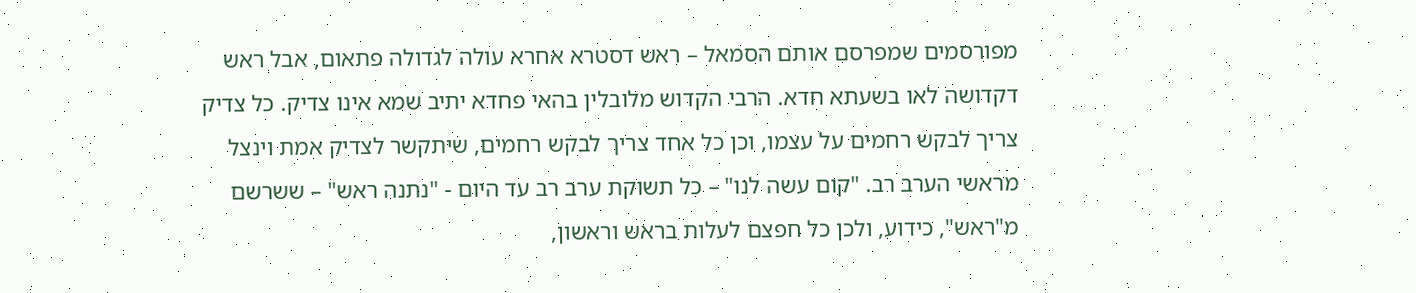מפורסמים שמפרסם אותם הסמאל – ראש דסטרא אחרא עולה לגדולה פתאום, אבל ראש דקדושה לאו בשעתא חדא. הרבי הקדוש מלובלין בהאי פחדא יתיב שמא אינו צדיק. כל צדיק צריך לבקש רחמים על עצמו, וכן כל אחד צריך לבקש רחמים, שיתקשר לצדיק אמת וינצל מראשי הערב רב. "קום עשה לנו" – כל תשוקת ערב רב עד היום - "נתנה ראש" – ששרשם מ"ראש", כידוע, ולכן כל חפצם לעלות בראש וראשון,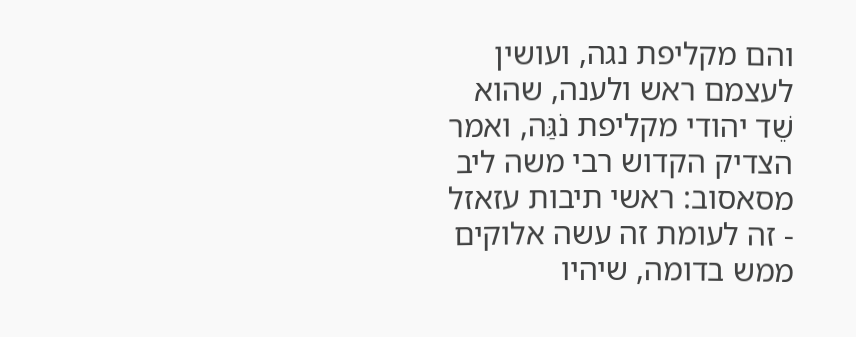והם מקליפת נגה, ועושין לעצמם ראש ולענה, שהוא שֵׁד יהודי מקליפת נׁגַּה, ואמר הצדיק הקדוש רבי משה ליב מסאסוב: ראשי תיבות עזאזל - זה לעומת זה עשה אלוקים ממש בדומה, שיהיו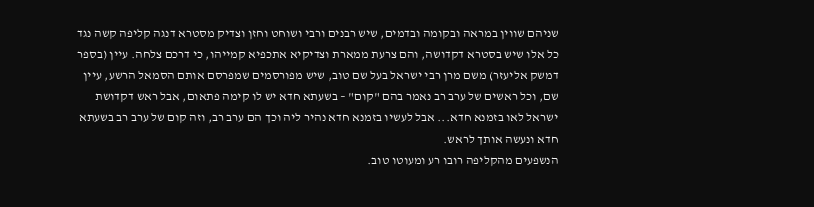שניהם שווין במראה ובקומה ובדמים, שיש רבנים ורבי ושוחט וחזן וצדיק מסטרא דנגה קליפה קשה נגד כל אלו שיש בסטרא דקדושה, והם צרעת ממארת וצדיקיא אתכפיא קמייהו, כי דרכם צלחה. עיין (בספר דמשק אליעזר) משם מרן רבי ישראל בעל שם טוב, שיש מפורסמים שמפרסם אותם הסמאל הרשע, עיין שם, וכל ראשים של ערב רב נאמר בהם "קום" – בשעתא חדא יש לו קימה פתאום, אבל ראש דקדושת ישראל לאו בזמנא חדא... אבל לעשיו בזמנא חדא נהיר ליה וכך הם ערב רב, וזה קום של ערב רב בשעתא חדא ונעשה אותך לראש.
הנשפעים מהקליפה רובו רע ומעוטו טוב.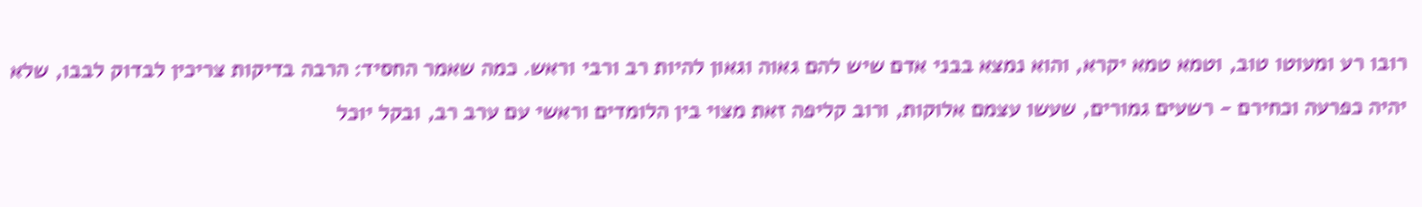רובו רע ומעוטו טוב, וטמא טמא יקרא, והוא נמצא בבני אדם שיש להם גאוה וגאון להיות רב ורבי וראש. כמה שאמר החסיד: הרבה בדיקות צריכין לבדוק לבבו, שלא יהיה כפרעה וכחירם - רשעים גמורים, שעשו עצמם אלוקות, ורוב קליפה זאת מצוי בין הלומדים וראשי עם ערב רב, ובקל יוכל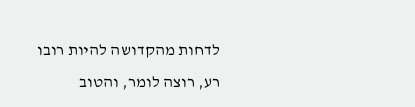לדחות מהקדושה להיות רובו רע, רוצה לומר, והטוב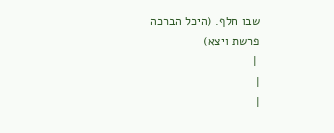שבו חלף. (היכל הברכה פרשת ויצא)
 |
|
|